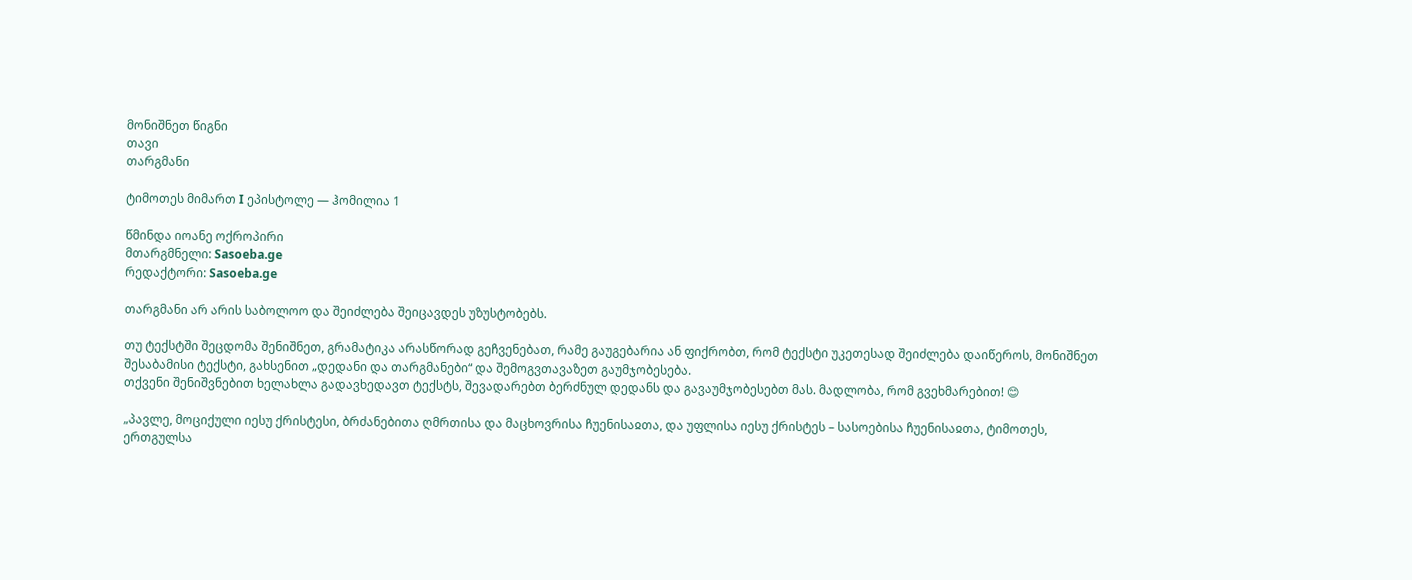მონიშნეთ წიგნი
თავი
თარგმანი

ტიმოთეს მიმართ I ეპისტოლე — ჰომილია 1

წმინდა იოანე ოქროპირი
მთარგმნელი: Sasoeba.ge
რედაქტორი: Sasoeba.ge

თარგმანი არ არის საბოლოო და შეიძლება შეიცავდეს უზუსტობებს.

თუ ტექსტში შეცდომა შენიშნეთ, გრამატიკა არასწორად გეჩვენებათ, რამე გაუგებარია ან ფიქრობთ, რომ ტექსტი უკეთესად შეიძლება დაიწეროს, მონიშნეთ შესაბამისი ტექსტი, გახსენით „დედანი და თარგმანები“ და შემოგვთავაზეთ გაუმჯობესება.
თქვენი შენიშვნებით ხელახლა გადავხედავთ ტექსტს, შევადარებთ ბერძნულ დედანს და გავაუმჯობესებთ მას. მადლობა, რომ გვეხმარებით! 😊

„პავლე, მოციქული იესუ ქრისტესი, ბრძანებითა ღმრთისა და მაცხოვრისა ჩუენისაჲთა, და უფლისა იესუ ქრისტეს – სასოებისა ჩუენისაჲთა, ტიმოთეს, ერთგულსა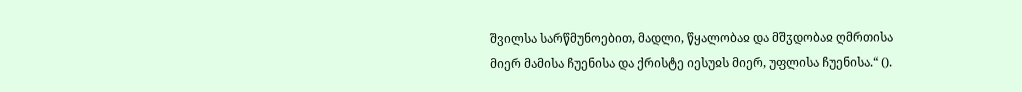შვილსა სარწმუნოებით, მადლი, წყალობაჲ და მშჳდობაჲ ღმრთისა მიერ მამისა ჩუენისა და ქრისტე იესუჲს მიერ, უფლისა ჩუენისა.“ ().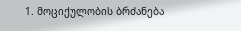1. მოციქულობის ბრძანება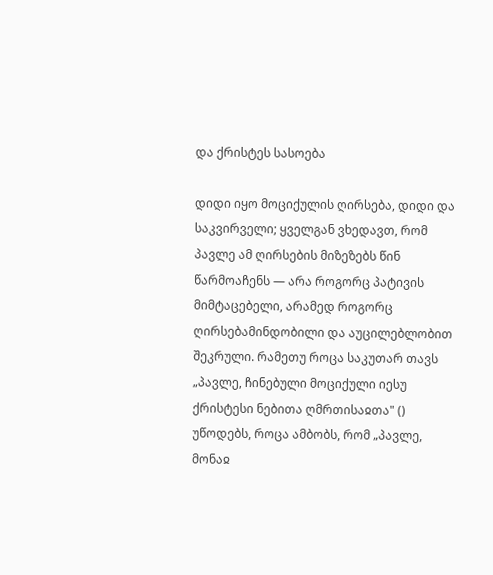და ქრისტეს სასოება

დიდი იყო მოციქულის ღირსება, დიდი და საკვირველი; ყველგან ვხედავთ, რომ პავლე ამ ღირსების მიზეზებს წინ წარმოაჩენს — არა როგორც პატივის მიმტაცებელი, არამედ როგორც ღირსებამინდობილი და აუცილებლობით შეკრული. რამეთუ როცა საკუთარ თავს „პავლე, ჩინებული მოციქული იესუ ქრისტესი ნებითა ღმრთისაჲთა" () უწოდებს, როცა ამბობს, რომ „პავლე, მონაჲ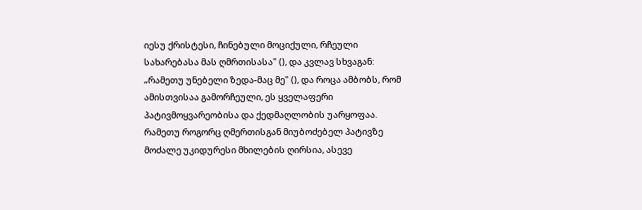იესუ ქრისტესი, ჩინებული მოციქული, რჩეული სახარებასა მას ღმრთისასა" (), და კვლავ სხვაგან: „რამეთუ უნებელი ზედა-მაც მე" (), და როცა ამბობს, რომ ამისთვისაა გამორჩეული, ეს ყველაფერი პატივმოყვარეობისა და ქედმაღლობის უარყოფაა. რამეთუ როგორც ღმერთისგან მიუბოძებელ პატივზე მოძალე უკიდურესი მხილების ღირსია, ასევე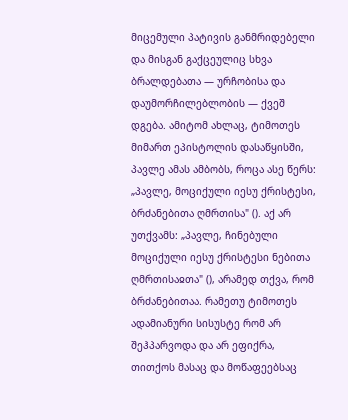მიცემული პატივის განმრიდებელი და მისგან გაქცეულიც სხვა ბრალდებათა — ურჩობისა და დაუმორჩილებლობის — ქვეშ დგება. ამიტომ ახლაც, ტიმოთეს მიმართ ეპისტოლის დასაწყისში, პავლე ამას ამბობს, როცა ასე წერს: „პავლე, მოციქული იესუ ქრისტესი, ბრძანებითა ღმრთისა" (). აქ არ უთქვამს: „პავლე, ჩინებული მოციქული იესუ ქრისტესი ნებითა ღმრთისაჲთა" (), არამედ თქვა, რომ ბრძანებითაა. რამეთუ ტიმოთეს ადამიანური სისუსტე რომ არ შეჰპარვოდა და არ ეფიქრა, თითქოს მასაც და მოწაფეებსაც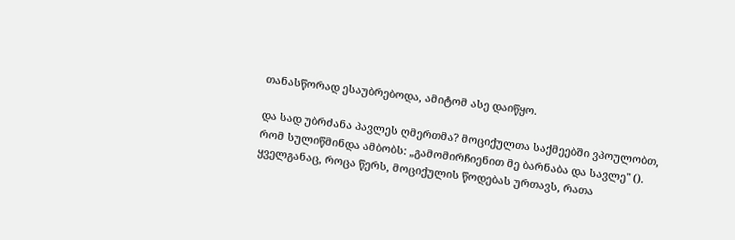თანასწორად ესაუბრებოდა, ამიტომ ასე დაიწყო.

და სად უბრძანა პავლეს ღმერთმა? მოციქულთა საქმეებში ვპოულობთ, რომ სულიწმინდა ამბობს: „გამომირჩიენით მე ბარნაბა და სავლე" (). ყველგანაც, როცა წერს, მოციქულის წოდებას ურთავს, რათა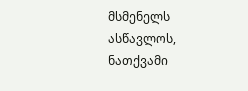მსმენელს ასწავლოს, ნათქვამი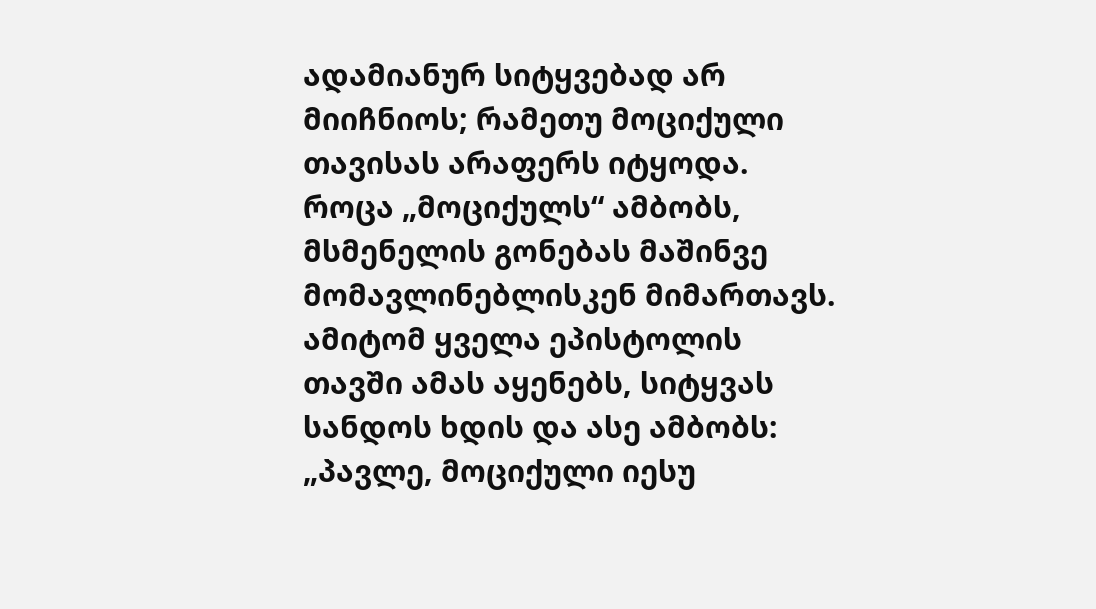ადამიანურ სიტყვებად არ მიიჩნიოს; რამეთუ მოციქული თავისას არაფერს იტყოდა. როცა „მოციქულს“ ამბობს, მსმენელის გონებას მაშინვე მომავლინებლისკენ მიმართავს. ამიტომ ყველა ეპისტოლის თავში ამას აყენებს, სიტყვას სანდოს ხდის და ასე ამბობს: „პავლე, მოციქული იესუ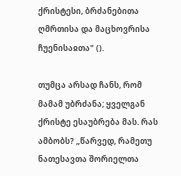ქრისტესი, ბრძანებითა ღმრთისა და მაცხოვრისა ჩუენისაჲთა" ().

თუმცა არსად ჩანს, რომ მამამ უბრძანა; ყველგან ქრისტე ესაუბრება მას. რას ამბობს? „წარვედ, რამეთუ ნათესავთა შორიელთა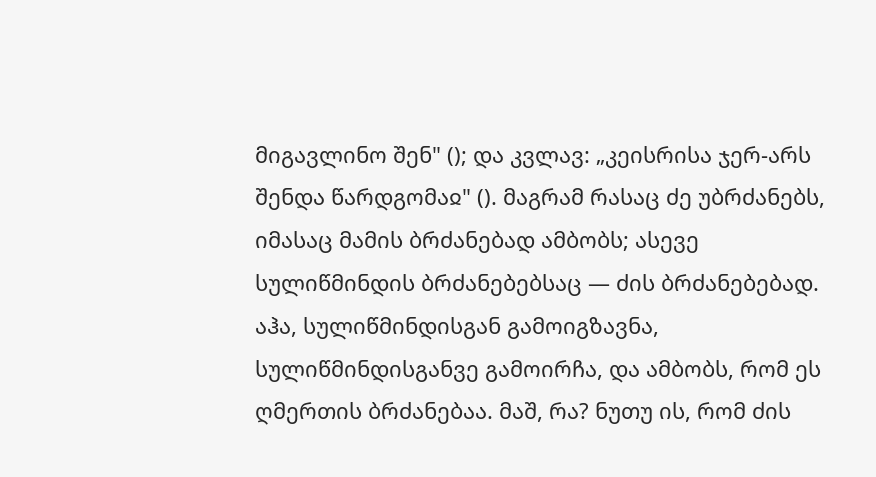მიგავლინო შენ" (); და კვლავ: „კეისრისა ჯერ-არს შენდა წარდგომაჲ" (). მაგრამ რასაც ძე უბრძანებს, იმასაც მამის ბრძანებად ამბობს; ასევე სულიწმინდის ბრძანებებსაც — ძის ბრძანებებად. აჰა, სულიწმინდისგან გამოიგზავნა, სულიწმინდისგანვე გამოირჩა, და ამბობს, რომ ეს ღმერთის ბრძანებაა. მაშ, რა? ნუთუ ის, რომ ძის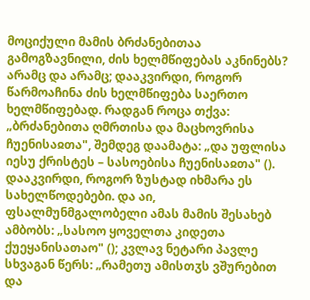მოციქული მამის ბრძანებითაა გამოგზავნილი, ძის ხელმწიფებას აკნინებს? არამც და არამც; დააკვირდი, როგორ წარმოაჩინა ძის ხელმწიფება საერთო ხელმწიფებად. რადგან როცა თქვა: „ბრძანებითა ღმრთისა და მაცხოვრისა ჩუენისაჲთა", შემდეგ დაამატა: „და უფლისა იესუ ქრისტეს – სასოებისა ჩუენისაჲთა" (). დააკვირდი, როგორ ზუსტად იხმარა ეს სახელწოდებები. და აი, ფსალმუნმგალობელი ამას მამის შესახებ ამბობს: „სასოო ყოველთა კიდეთა ქუეყანისათაო" (); კვლავ ნეტარი პავლე სხვაგან წერს: „რამეთუ ამისთჳს ვშურებით და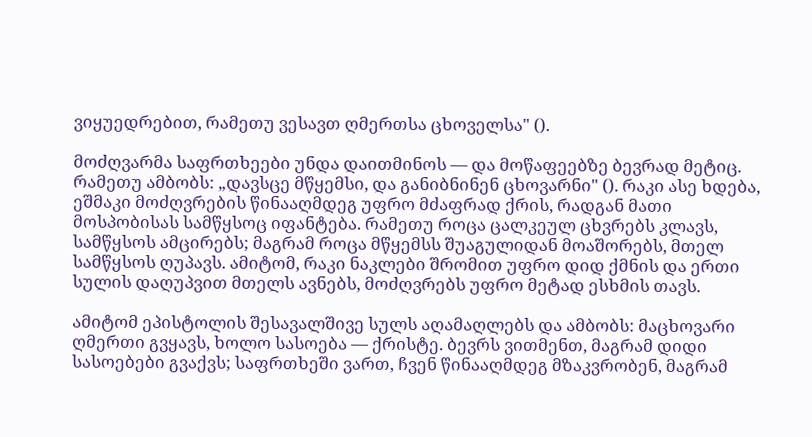ვიყუედრებით, რამეთუ ვესავთ ღმერთსა ცხოველსა" ().

მოძღვარმა საფრთხეები უნდა დაითმინოს — და მოწაფეებზე ბევრად მეტიც. რამეთუ ამბობს: „დავსცე მწყემსი, და განიბნინენ ცხოვარნი" (). რაკი ასე ხდება, ეშმაკი მოძღვრების წინააღმდეგ უფრო მძაფრად ქრის, რადგან მათი მოსპობისას სამწყსოც იფანტება. რამეთუ როცა ცალკეულ ცხვრებს კლავს, სამწყსოს ამცირებს; მაგრამ როცა მწყემსს შუაგულიდან მოაშორებს, მთელ სამწყსოს ღუპავს. ამიტომ, რაკი ნაკლები შრომით უფრო დიდ ქმნის და ერთი სულის დაღუპვით მთელს ავნებს, მოძღვრებს უფრო მეტად ესხმის თავს.

ამიტომ ეპისტოლის შესავალშივე სულს აღამაღლებს და ამბობს: მაცხოვარი ღმერთი გვყავს, ხოლო სასოება — ქრისტე. ბევრს ვითმენთ, მაგრამ დიდი სასოებები გვაქვს; საფრთხეში ვართ, ჩვენ წინააღმდეგ მზაკვრობენ, მაგრამ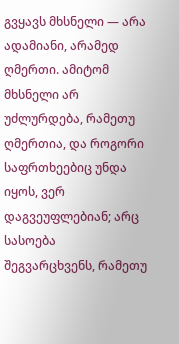გვყავს მხსნელი — არა ადამიანი, არამედ ღმერთი. ამიტომ მხსნელი არ უძლურდება, რამეთუ ღმერთია, და როგორი საფრთხეებიც უნდა იყოს, ვერ დაგვეუფლებიან; არც სასოება შეგვარცხვენს, რამეთუ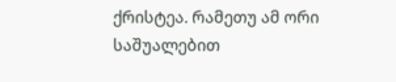ქრისტეა. რამეთუ ამ ორი საშუალებით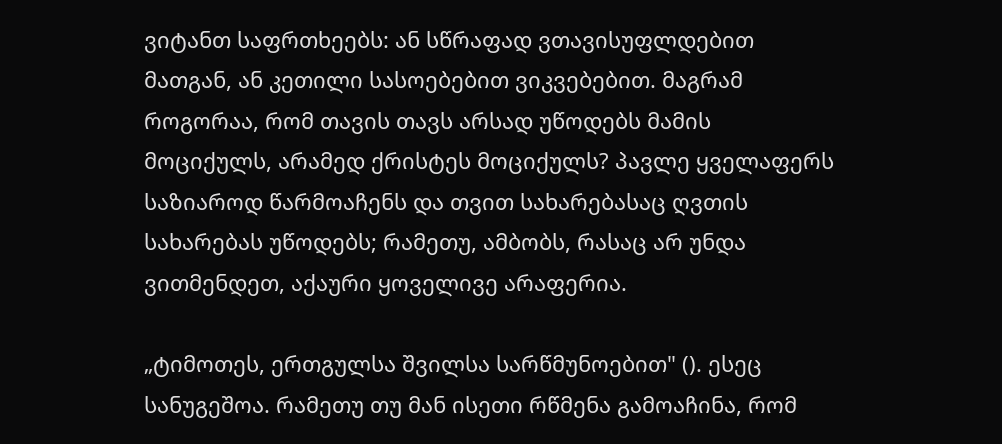ვიტანთ საფრთხეებს: ან სწრაფად ვთავისუფლდებით მათგან, ან კეთილი სასოებებით ვიკვებებით. მაგრამ როგორაა, რომ თავის თავს არსად უწოდებს მამის მოციქულს, არამედ ქრისტეს მოციქულს? პავლე ყველაფერს საზიაროდ წარმოაჩენს და თვით სახარებასაც ღვთის სახარებას უწოდებს; რამეთუ, ამბობს, რასაც არ უნდა ვითმენდეთ, აქაური ყოველივე არაფერია.

„ტიმოთეს, ერთგულსა შვილსა სარწმუნოებით" (). ესეც სანუგეშოა. რამეთუ თუ მან ისეთი რწმენა გამოაჩინა, რომ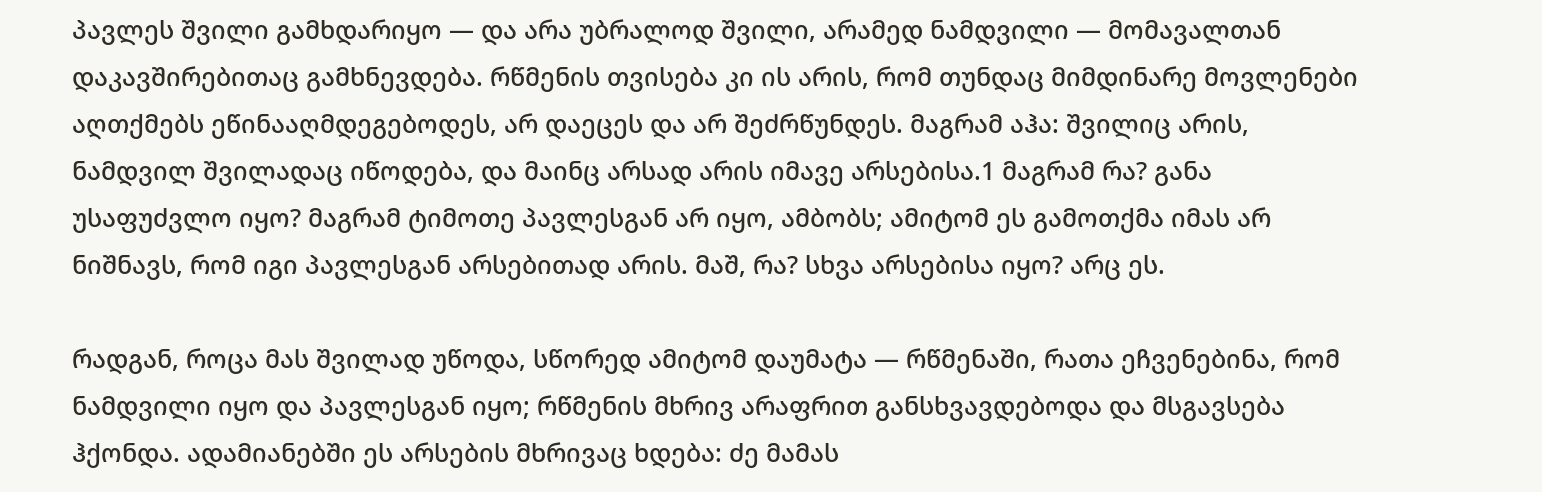პავლეს შვილი გამხდარიყო — და არა უბრალოდ შვილი, არამედ ნამდვილი — მომავალთან დაკავშირებითაც გამხნევდება. რწმენის თვისება კი ის არის, რომ თუნდაც მიმდინარე მოვლენები აღთქმებს ეწინააღმდეგებოდეს, არ დაეცეს და არ შეძრწუნდეს. მაგრამ აჰა: შვილიც არის, ნამდვილ შვილადაც იწოდება, და მაინც არსად არის იმავე არსებისა.1 მაგრამ რა? განა უსაფუძვლო იყო? მაგრამ ტიმოთე პავლესგან არ იყო, ამბობს; ამიტომ ეს გამოთქმა იმას არ ნიშნავს, რომ იგი პავლესგან არსებითად არის. მაშ, რა? სხვა არსებისა იყო? არც ეს.

რადგან, როცა მას შვილად უწოდა, სწორედ ამიტომ დაუმატა — რწმენაში, რათა ეჩვენებინა, რომ ნამდვილი იყო და პავლესგან იყო; რწმენის მხრივ არაფრით განსხვავდებოდა და მსგავსება ჰქონდა. ადამიანებში ეს არსების მხრივაც ხდება: ძე მამას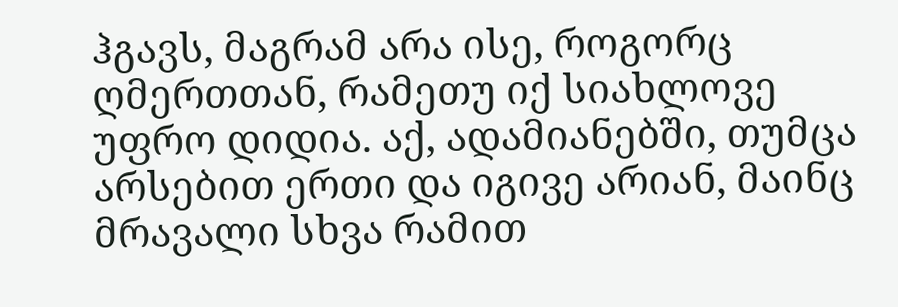ჰგავს, მაგრამ არა ისე, როგორც ღმერთთან, რამეთუ იქ სიახლოვე უფრო დიდია. აქ, ადამიანებში, თუმცა არსებით ერთი და იგივე არიან, მაინც მრავალი სხვა რამით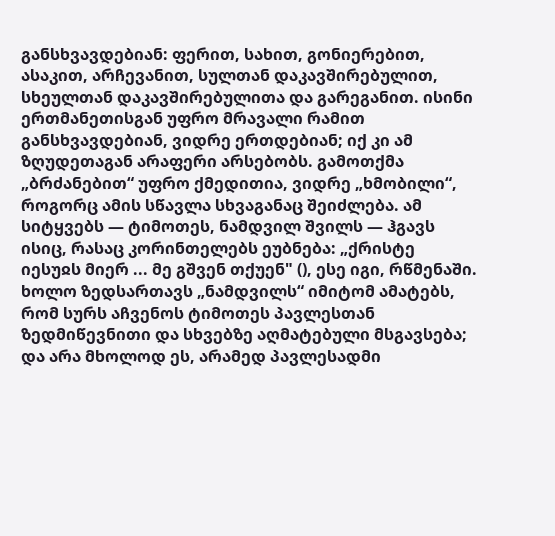განსხვავდებიან: ფერით, სახით, გონიერებით, ასაკით, არჩევანით, სულთან დაკავშირებულით, სხეულთან დაკავშირებულითა და გარეგანით. ისინი ერთმანეთისგან უფრო მრავალი რამით განსხვავდებიან, ვიდრე ერთდებიან; იქ კი ამ ზღუდეთაგან არაფერი არსებობს. გამოთქმა „ბრძანებით“ უფრო ქმედითია, ვიდრე „ხმობილი“, როგორც ამის სწავლა სხვაგანაც შეიძლება. ამ სიტყვებს — ტიმოთეს, ნამდვილ შვილს — ჰგავს ისიც, რასაც კორინთელებს ეუბნება: „ქრისტე იესუჲს მიერ ... მე გშვენ თქუენ" (), ესე იგი, რწმენაში. ხოლო ზედსართავს „ნამდვილს“ იმიტომ ამატებს, რომ სურს აჩვენოს ტიმოთეს პავლესთან ზედმიწევნითი და სხვებზე აღმატებული მსგავსება; და არა მხოლოდ ეს, არამედ პავლესადმი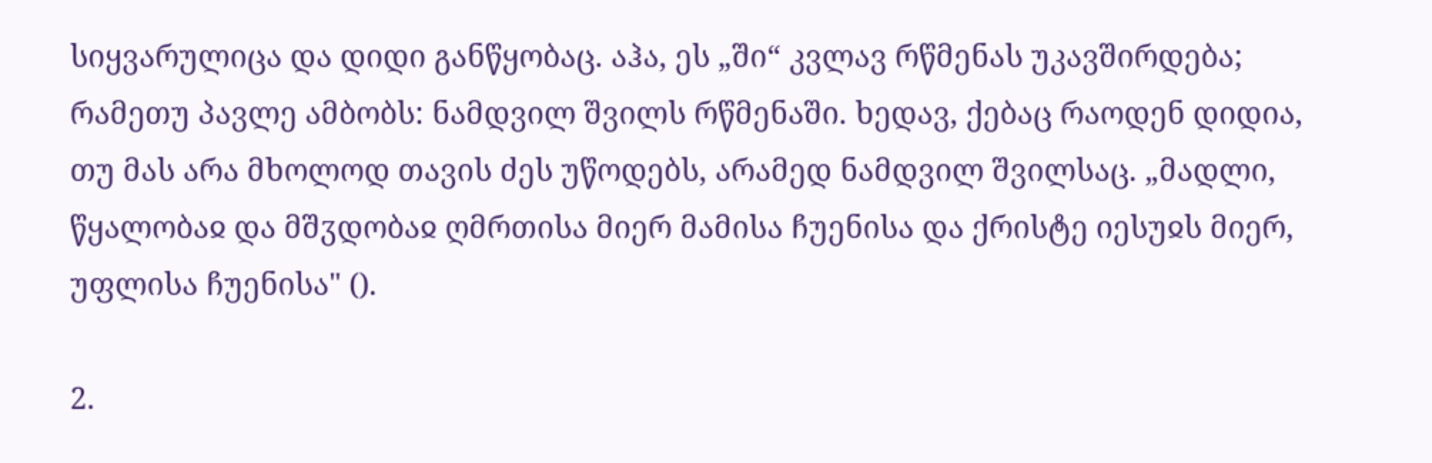სიყვარულიცა და დიდი განწყობაც. აჰა, ეს „ში“ კვლავ რწმენას უკავშირდება; რამეთუ პავლე ამბობს: ნამდვილ შვილს რწმენაში. ხედავ, ქებაც რაოდენ დიდია, თუ მას არა მხოლოდ თავის ძეს უწოდებს, არამედ ნამდვილ შვილსაც. „მადლი, წყალობაჲ და მშჳდობაჲ ღმრთისა მიერ მამისა ჩუენისა და ქრისტე იესუჲს მიერ, უფლისა ჩუენისა" ().

2.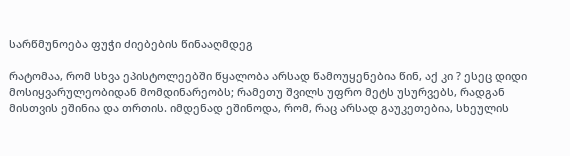სარწმუნოება ფუჭი ძიებების წინააღმდეგ

რატომაა, რომ სხვა ეპისტოლეებში წყალობა არსად წამოუყენებია წინ, აქ კი ? ესეც დიდი მოსიყვარულეობიდან მომდინარეობს; რამეთუ შვილს უფრო მეტს უსურვებს, რადგან მისთვის ეშინია და თრთის. იმდენად ეშინოდა, რომ, რაც არსად გაუკეთებია, სხეულის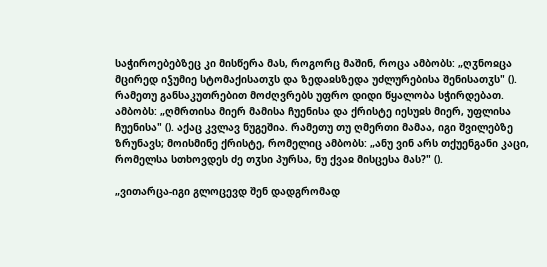საჭიროებებზეც კი მისწერა მას, როგორც მაშინ, როცა ამბობს: „ღჳნოჲცა მცირედ იჴუმიე სტომაქისათჳს და ზედაჲსზედა უძლურებისა შენისათჳს" (). რამეთუ განსაკუთრებით მოძღვრებს უფრო დიდი წყალობა სჭირდებათ. ამბობს: „ღმრთისა მიერ მამისა ჩუენისა და ქრისტე იესუჲს მიერ, უფლისა ჩუენისა" (). აქაც კვლავ ნუგეშია. რამეთუ თუ ღმერთი მამაა, იგი შვილებზე ზრუნავს; მოისმინე ქრისტე, რომელიც ამბობს: „ანუ ვინ არს თქუენგანი კაცი, რომელსა სთხოვდეს ძე თჳსი პურსა, ნუ ქვაჲ მისცესა მას?" ().

„ვითარცა-იგი გლოცევდ შენ დადგრომად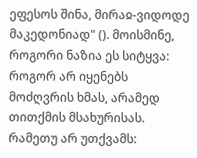ეფესოს შინა, მირაჲ-ვიდოდე მაკედონიად" (). მოისმინე, როგორი ნაზია ეს სიტყვა: როგორ არ იყენებს მოძღვრის ხმას, არამედ თითქმის მსახურისას. რამეთუ არ უთქვამს: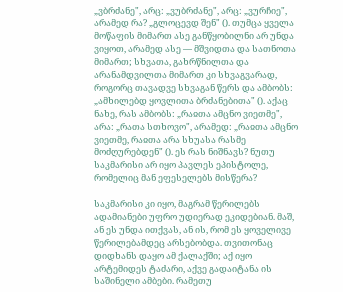„ვბრძანე", არც: „ვუბრძანე", არც: „ვურჩიე", არამედ რა? „გლოცევდ შენ" (). თუმცა ყველა მოწაფის მიმართ ასე განწყობილნი არ უნდა ვიყოთ, არამედ ასე — მშვიდთა და სათნოთა მიმართ; სხვათა, გახრწნილთა და არანამდვილთა მიმართ კი სხვაგვარად, როგორც თავადვე სხვაგან წერს და ამბობს: „ამხილებდ ყოვლითა ბრძანებითა" (). აქაც ნახე, რას ამბობს: „რაჲთა ამცნო ვიეთმე", არა: „რათა სთხოვო", არამედ: „რაჲთა ამცნო ვიეთმე, რაჲთა არა სხუასა რასმე მოძღურებდენ" (). ეს რას ნიშნავს? ნუთუ საკმარისი არ იყო პავლეს ეპისტოლე, რომელიც მან ეფესელებს მისწერა?

საკმარისი კი იყო, მაგრამ წერილებს ადამიანები უფრო უდიერად ეკიდებიან. მაშ, ან ეს უნდა ითქვას, ან ის, რომ ეს ყოველივე წერილებამდეც არსებობდა. თვითონაც დიდხანს დაყო ამ ქალაქში; აქ იყო არტემიდეს ტაძარი, აქვე გადაიტანა ის საშინელი ამბები. რამეთუ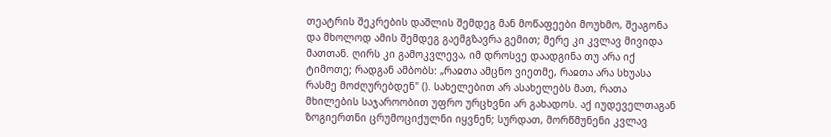თეატრის შეკრების დაშლის შემდეგ მან მოწაფეები მოუხმო, შეაგონა და მხოლოდ ამის შემდეგ გაემგზავრა გემით; მერე კი კვლავ მივიდა მათთან. ღირს კი გამოკვლევა, იმ დროსვე დაადგინა თუ არა იქ ტიმოთე; რადგან ამბობს: „რაჲთა ამცნო ვიეთმე, რაჲთა არა სხუასა რასმე მოძღურებდენ" (). სახელებით არ ასახელებს მათ, რათა მხილების საჯაროობით უფრო ურცხვნი არ გახადოს. აქ იუდეველთაგან ზოგიერთნი ცრუმოციქულნი იყვნენ; სურდათ, მორწმუნენი კვლავ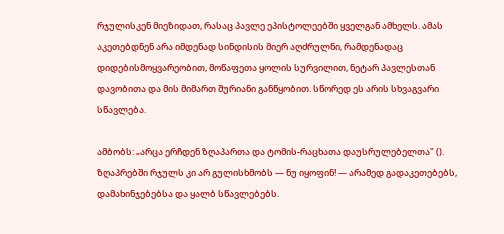რჯულისკენ მიეზიდათ, რასაც პავლე ეპისტოლეებში ყველგან ამხელს. ამას აკეთებდნენ არა იმდენად სინდისის მიერ აღძრულნი, რამდენადაც დიდებისმოყვარეობით, მოწაფეთა ყოლის სურვილით, ნეტარ პავლესთან დავობითა და მის მიმართ შურიანი განწყობით. სწორედ ეს არის სხვაგვარი სწავლება.

ამბობს: „არცა ერჩდენ ზღაპართა და ტომის-რაცხათა დაუსრულებელთა" (). ზღაპრებში რჯულს კი არ გულისხმობს — ნუ იყოფინ! — არამედ გადაკეთებებს, დამახინჯებებსა და ყალბ სწავლებებს.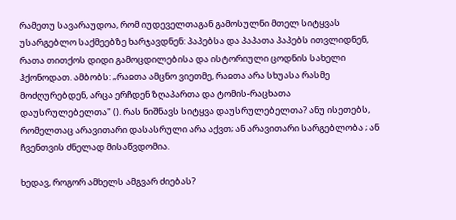რამეთუ სავარაუდოა, რომ იუდეველთაგან გამოსულნი მთელ სიტყვას უსარგებლო საქმეებზე ხარჯავდნენ: პაპებსა და პაპათა პაპებს ითვლიდნენ, რათა თითქოს დიდი გამოცდილებისა და ისტორიული ცოდნის სახელი ჰქონოდათ. ამბობს: „რაჲთა ამცნო ვიეთმე, რაჲთა არა სხუასა რასმე მოძღურებდენ, არცა ერჩდენ ზღაპართა და ტომის-რაცხათა დაუსრულებელთა" (). რას ნიშნავს სიტყვა დაუსრულებელთა? ანუ ისეთებს, რომელთაც არავითარი დასასრული არა აქვთ; ან არავითარი სარგებლობა ; ან ჩვენთვის ძნელად მისაწვდომია.

ხედავ, როგორ ამხელს ამგვარ ძიებას?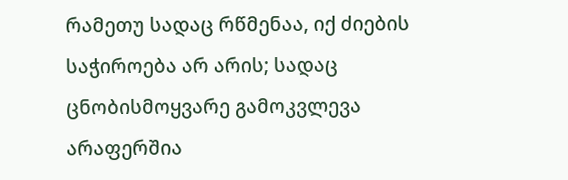რამეთუ სადაც რწმენაა, იქ ძიების საჭიროება არ არის; სადაც ცნობისმოყვარე გამოკვლევა არაფერშია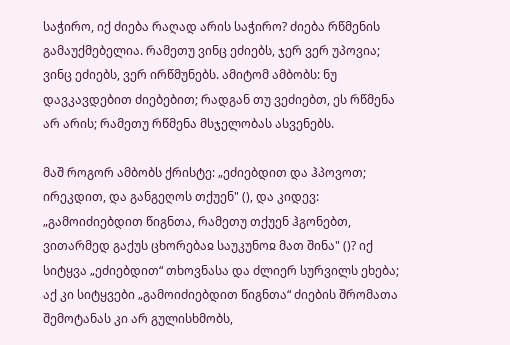საჭირო, იქ ძიება რაღად არის საჭირო? ძიება რწმენის გამაუქმებელია. რამეთუ ვინც ეძიებს, ჯერ ვერ უპოვია; ვინც ეძიებს, ვერ ირწმუნებს. ამიტომ ამბობს: ნუ დავკავდებით ძიებებით; რადგან თუ ვეძიებთ, ეს რწმენა არ არის; რამეთუ რწმენა მსჯელობას ასვენებს.

მაშ როგორ ამბობს ქრისტე: „ეძიებდით და ჰპოვოთ; ირეკდით, და განგეღოს თქუენ" (), და კიდევ: „გამოიძიებდით წიგნთა, რამეთუ თქუენ ჰგონებთ, ვითარმედ გაქუს ცხორებაჲ საუკუნოჲ მათ შინა" ()? იქ სიტყვა „ეძიებდით“ თხოვნასა და ძლიერ სურვილს ეხება; აქ კი სიტყვები „გამოიძიებდით წიგნთა“ ძიების შრომათა შემოტანას კი არ გულისხმობს,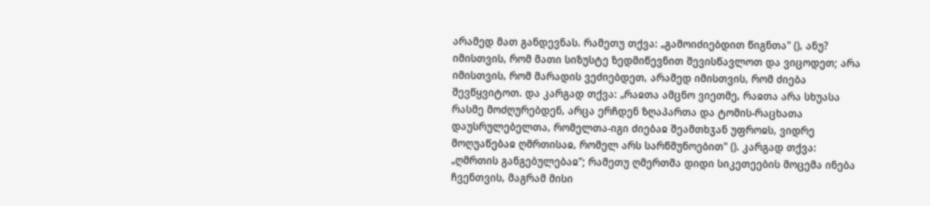არამედ მათ განდევნას. რამეთუ თქვა: „გამოიძიებდით წიგნთა" (), ანუ? იმისთვის, რომ მათი სიზუსტე ზედმიწევნით შევისწავლოთ და ვიცოდეთ; არა იმისთვის, რომ მარადის ვეძიებდეთ, არამედ იმისთვის, რომ ძიება შევწყვიტოთ. და კარგად თქვა: „რაჲთა ამცნო ვიეთმე, რაჲთა არა სხუასა რასმე მოძღურებდენ, არცა ერჩდენ ზღაპართა და ტომის-რაცხათა დაუსრულებელთა, რომელთა-იგი ძიებაჲ შეამთხჳან უფროჲს, ვიდრე მოღუაწებაჲ ღმრთისაჲ, რომელ არს სარწმუნოებით" (). კარგად თქვა: „ღმრთის განგებულებაჲ"; რამეთუ ღმერთმა დიდი სიკეთეების მოცემა ინება ჩვენთვის, მაგრამ მისი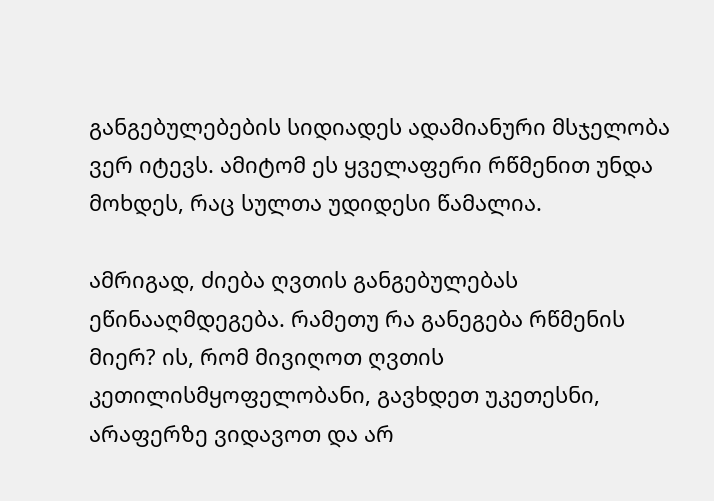განგებულებების სიდიადეს ადამიანური მსჯელობა ვერ იტევს. ამიტომ ეს ყველაფერი რწმენით უნდა მოხდეს, რაც სულთა უდიდესი წამალია.

ამრიგად, ძიება ღვთის განგებულებას ეწინააღმდეგება. რამეთუ რა განეგება რწმენის მიერ? ის, რომ მივიღოთ ღვთის კეთილისმყოფელობანი, გავხდეთ უკეთესნი, არაფერზე ვიდავოთ და არ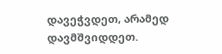დავეჭვდეთ, არამედ დავმშვიდდეთ.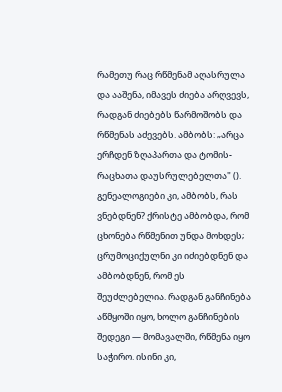რამეთუ რაც რწმენამ აღასრულა და ააშენა, იმავეს ძიება არღვევს, რადგან ძიებებს წარმოშობს და რწმენას აძევებს. ამბობს: „არცა ერჩდენ ზღაპართა და ტომის-რაცხათა დაუსრულებელთა" (). გენეალოგიები კი, ამბობს, რას ვნებდნენ? ქრისტე ამბობდა, რომ ცხონება რწმენით უნდა მოხდეს; ცრუმოციქულნი კი იძიებდნენ და ამბობდნენ, რომ ეს შეუძლებელია. რადგან განჩინება აწმყოში იყო, ხოლო განჩინების შედეგი — მომავალში, რწმენა იყო საჭირო. ისინი კი,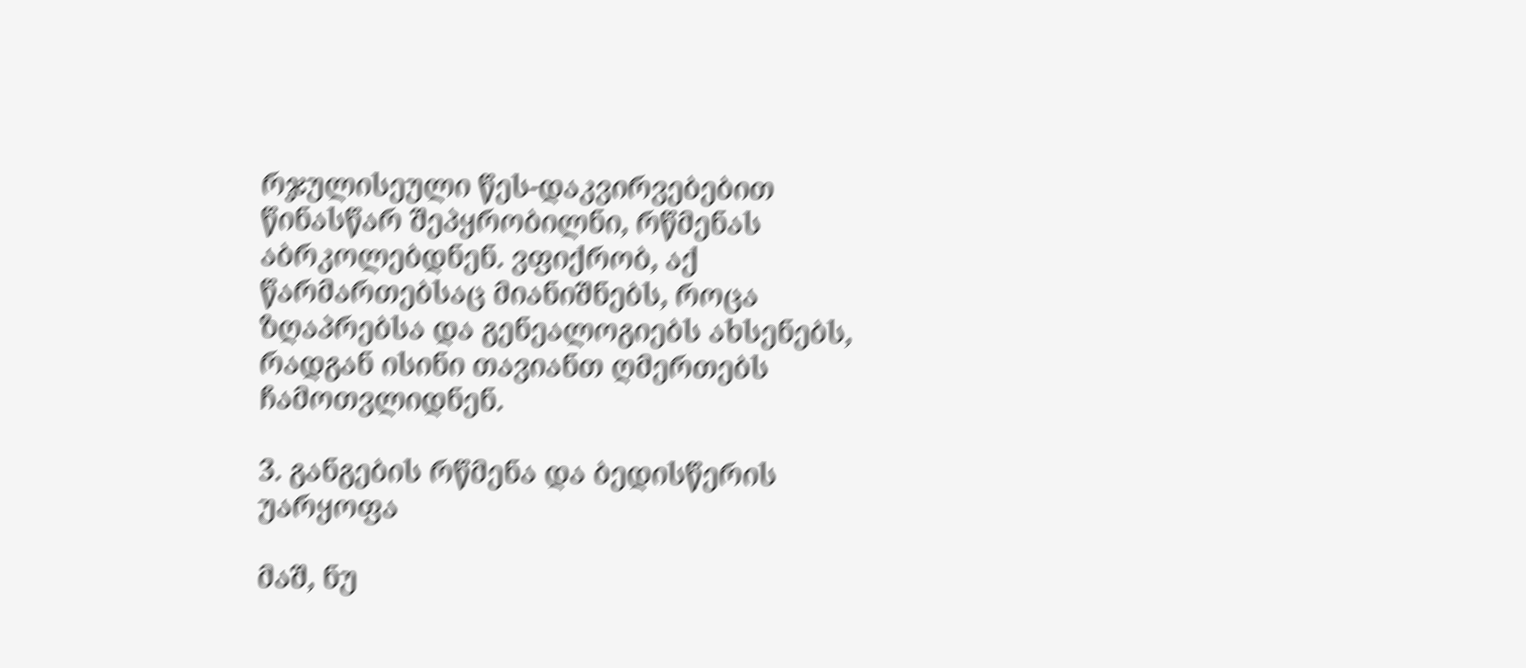რჯულისეული წეს-დაკვირვებებით წინასწარ შეპყრობილნი, რწმენას აბრკოლებდნენ. ვფიქრობ, აქ წარმართებსაც მიანიშნებს, როცა ზღაპრებსა და გენეალოგიებს ახსენებს, რადგან ისინი თავიანთ ღმერთებს ჩამოთვლიდნენ.

3. განგების რწმენა და ბედისწერის უარყოფა

მაშ, ნუ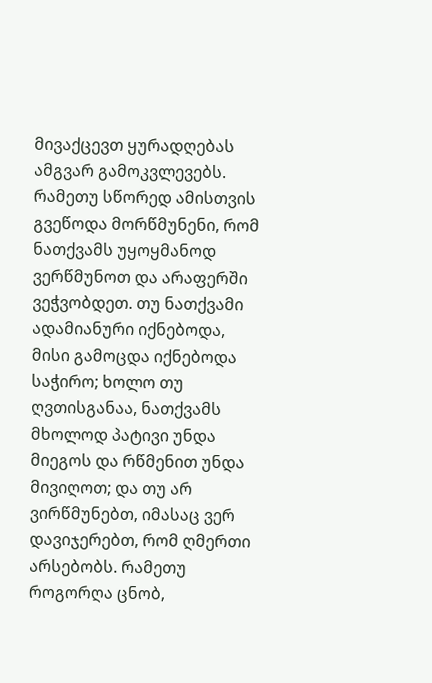მივაქცევთ ყურადღებას ამგვარ გამოკვლევებს. რამეთუ სწორედ ამისთვის გვეწოდა მორწმუნენი, რომ ნათქვამს უყოყმანოდ ვერწმუნოთ და არაფერში ვეჭვობდეთ. თუ ნათქვამი ადამიანური იქნებოდა, მისი გამოცდა იქნებოდა საჭირო; ხოლო თუ ღვთისგანაა, ნათქვამს მხოლოდ პატივი უნდა მიეგოს და რწმენით უნდა მივიღოთ; და თუ არ ვირწმუნებთ, იმასაც ვერ დავიჯერებთ, რომ ღმერთი არსებობს. რამეთუ როგორღა ცნობ,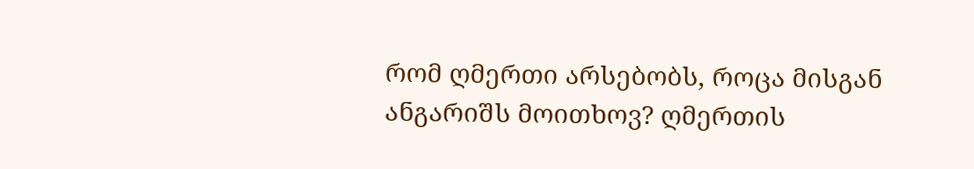რომ ღმერთი არსებობს, როცა მისგან ანგარიშს მოითხოვ? ღმერთის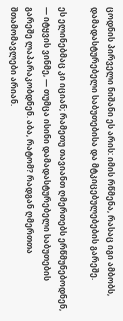ცოდნის პირველი ნიშანი ეს არის: იმის რწმენა, რასაც იგი ამბობს, დამადასტურებელი საბუთებისა და მტკიცებულებების გარეშე.

ეს ელინებმაც კი იციან; რამეთუ თავიანთ ღმერთებს ერწმუნებოდნენ, — იტყვის ვინმე, — თუმცა ისინი დამადასტურებელი საბუთების გარეშე ლაპარაკობდნენ. აბა, რატომ? რადგან ღმერთთა შთამომავლები არიან.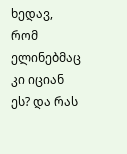ხედავ, რომ ელინებმაც კი იციან ეს? და რას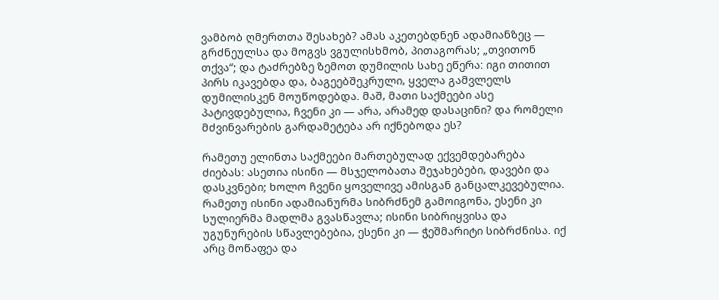ვამბობ ღმერთთა შესახებ? ამას აკეთებდნენ ადამიანზეც — გრძნეულსა და მოგვს ვგულისხმობ, პითაგორას; „თვითონ თქვა“; და ტაძრებზე ზემოთ დუმილის სახე ეწერა: იგი თითით პირს იკავებდა და, ბაგეებშეკრული, ყველა გამვლელს დუმილისკენ მოუწოდებდა. მაშ, მათი საქმეები ასე პატივდებულია, ჩვენი კი — არა, არამედ დასაცინი? და რომელი მძვინვარების გარდამეტება არ იქნებოდა ეს?

რამეთუ ელინთა საქმეები მართებულად ექვემდებარება ძიებას: ასეთია ისინი — მსჯელობათა შეჯახებები, დავები და დასკვნები; ხოლო ჩვენი ყოველივე ამისგან განცალკევებულია. რამეთუ ისინი ადამიანურმა სიბრძნემ გამოიგონა, ესენი კი სულიერმა მადლმა გვასწავლა; ისინი სიბრიყვისა და უგუნურების სწავლებებია, ესენი კი — ჭეშმარიტი სიბრძნისა. იქ არც მოწაფეა და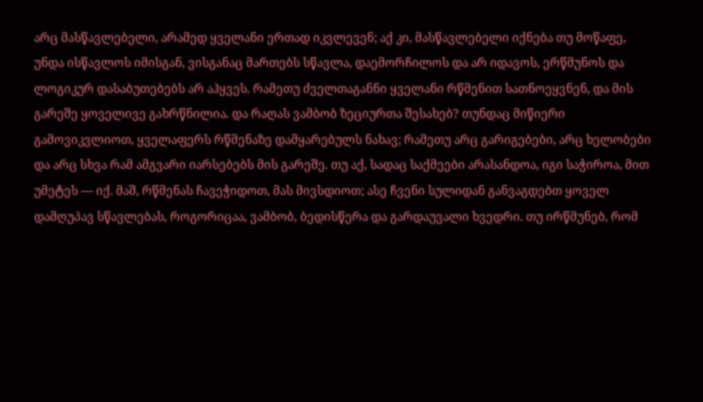არც მასწავლებელი, არამედ ყველანი ერთად იკვლევენ; აქ კი, მასწავლებელი იქნება თუ მოწაფე, უნდა ისწავლოს იმისგან, ვისგანაც მართებს სწავლა, დაემორჩილოს და არ იდავოს, ერწმუნოს და ლოგიკურ დასაბუთებებს არ აჰყვეს. რამეთუ ძველთაგანნი ყველანი რწმენით სათნოეყვნენ, და მის გარეშე ყოველივე გახრწნილია. და რაღას ვამბობ ზეციურთა შესახებ? თუნდაც მიწიერი გამოვიკვლიოთ, ყველაფერს რწმენაზე დამყარებულს ნახავ; რამეთუ არც გარიგებები, არც ხელობები და არც სხვა რამ ამგვარი იარსებებს მის გარეშე. თუ აქ, სადაც საქმეები არასანდოა, იგი საჭიროა, მით უმეტეს — იქ. მაშ, რწმენას ჩავეჭიდოთ, მას მივსდიოთ; ასე ჩვენი სულიდან განვაგდებთ ყოველ დამღუპავ სწავლებას, როგორიცაა, ვამბობ, ბედისწერა და გარდაუვალი ხვედრი. თუ ირწმუნებ, რომ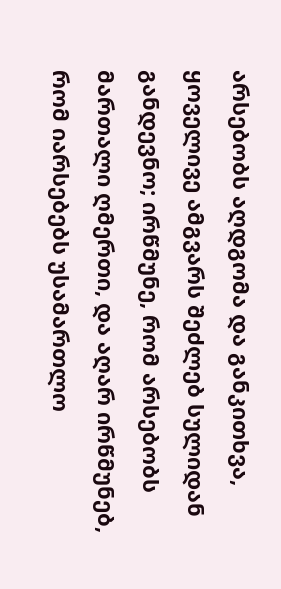არსებობს აღდგომა და განკითხვა, ყოველივე ამგვარს შეძლებ სულიდან განდევნო; ირწმუნე, რომ არსებობს მართალი ღმერთი, და აღარ ირწმუნებ, რომ იარსებებს უსამართლო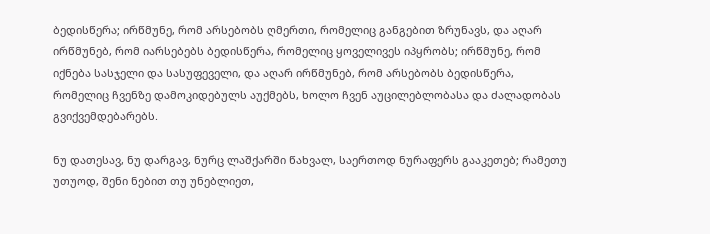ბედისწერა; ირწმუნე, რომ არსებობს ღმერთი, რომელიც განგებით ზრუნავს, და აღარ ირწმუნებ, რომ იარსებებს ბედისწერა, რომელიც ყოველივეს იპყრობს; ირწმუნე, რომ იქნება სასჯელი და სასუფეველი, და აღარ ირწმუნებ, რომ არსებობს ბედისწერა, რომელიც ჩვენზე დამოკიდებულს აუქმებს, ხოლო ჩვენ აუცილებლობასა და ძალადობას გვიქვემდებარებს.

ნუ დათესავ, ნუ დარგავ, ნურც ლაშქარში წახვალ, საერთოდ ნურაფერს გააკეთებ; რამეთუ უთუოდ, შენი ნებით თუ უნებლიეთ,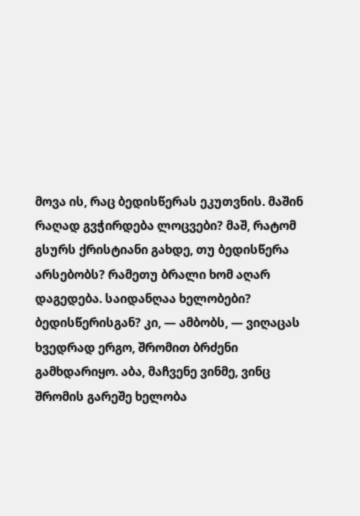მოვა ის, რაც ბედისწერას ეკუთვნის. მაშინ რაღად გვჭირდება ლოცვები? მაშ, რატომ გსურს ქრისტიანი გახდე, თუ ბედისწერა არსებობს? რამეთუ ბრალი ხომ აღარ დაგედება. საიდანღაა ხელობები? ბედისწერისგან? კი, — ამბობს, — ვიღაცას ხვედრად ერგო, შრომით ბრძენი გამხდარიყო. აბა, მაჩვენე ვინმე, ვინც შრომის გარეშე ხელობა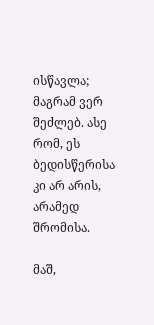ისწავლა; მაგრამ ვერ შეძლებ. ასე რომ, ეს ბედისწერისა კი არ არის, არამედ შრომისა.

მაშ,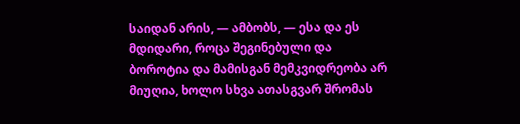საიდან არის, — ამბობს, — ესა და ეს მდიდარი, როცა შეგინებული და ბოროტია და მამისგან მემკვიდრეობა არ მიუღია, ხოლო სხვა ათასგვარ შრომას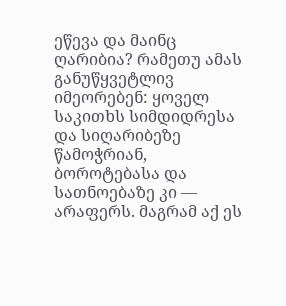ეწევა და მაინც ღარიბია? რამეთუ ამას განუწყვეტლივ იმეორებენ: ყოველ საკითხს სიმდიდრესა და სიღარიბეზე წამოჭრიან, ბოროტებასა და სათნოებაზე კი — არაფერს. მაგრამ აქ ეს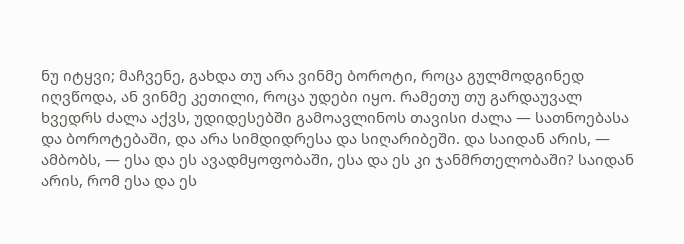ნუ იტყვი; მაჩვენე, გახდა თუ არა ვინმე ბოროტი, როცა გულმოდგინედ იღვწოდა, ან ვინმე კეთილი, როცა უდები იყო. რამეთუ თუ გარდაუვალ ხვედრს ძალა აქვს, უდიდესებში გამოავლინოს თავისი ძალა — სათნოებასა და ბოროტებაში, და არა სიმდიდრესა და სიღარიბეში. და საიდან არის, — ამბობს, — ესა და ეს ავადმყოფობაში, ესა და ეს კი ჯანმრთელობაში? საიდან არის, რომ ესა და ეს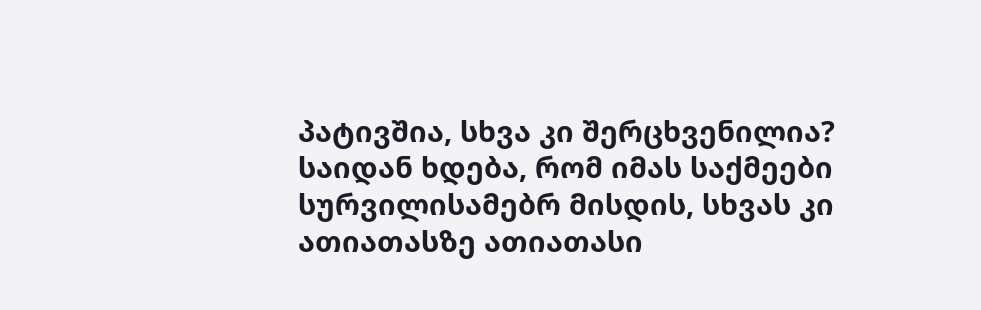პატივშია, სხვა კი შერცხვენილია? საიდან ხდება, რომ იმას საქმეები სურვილისამებრ მისდის, სხვას კი ათიათასზე ათიათასი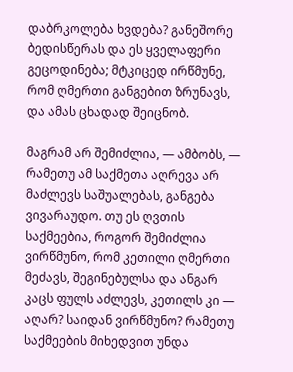დაბრკოლება ხვდება? განეშორე ბედისწერას და ეს ყველაფერი გეცოდინება; მტკიცედ ირწმუნე, რომ ღმერთი განგებით ზრუნავს, და ამას ცხადად შეიცნობ.

მაგრამ არ შემიძლია, — ამბობს, — რამეთუ ამ საქმეთა აღრევა არ მაძლევს საშუალებას, განგება ვივარაუდო. თუ ეს ღვთის საქმეებია, როგორ შემიძლია ვირწმუნო, რომ კეთილი ღმერთი მეძავს, შეგინებულსა და ანგარ კაცს ფულს აძლევს, კეთილს კი — აღარ? საიდან ვირწმუნო? რამეთუ საქმეების მიხედვით უნდა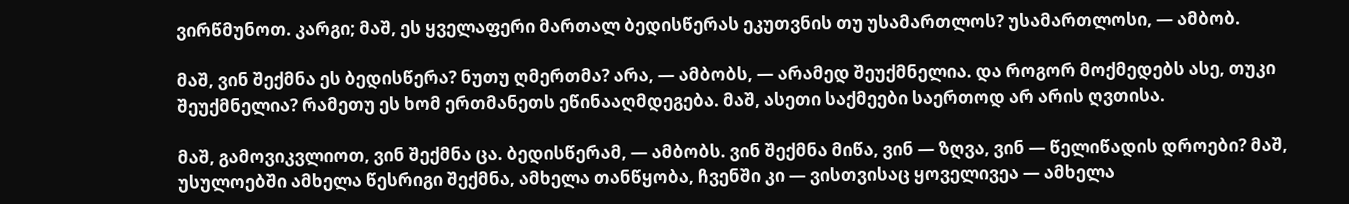ვირწმუნოთ. კარგი; მაშ, ეს ყველაფერი მართალ ბედისწერას ეკუთვნის თუ უსამართლოს? უსამართლოსი, — ამბობ.

მაშ, ვინ შექმნა ეს ბედისწერა? ნუთუ ღმერთმა? არა, — ამბობს, — არამედ შეუქმნელია. და როგორ მოქმედებს ასე, თუკი შეუქმნელია? რამეთუ ეს ხომ ერთმანეთს ეწინააღმდეგება. მაშ, ასეთი საქმეები საერთოდ არ არის ღვთისა.

მაშ, გამოვიკვლიოთ, ვინ შექმნა ცა. ბედისწერამ, — ამბობს. ვინ შექმნა მიწა, ვინ — ზღვა, ვინ — წელიწადის დროები? მაშ, უსულოებში ამხელა წესრიგი შექმნა, ამხელა თანწყობა, ჩვენში კი — ვისთვისაც ყოველივეა — ამხელა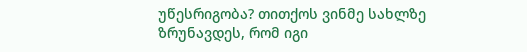უწესრიგობა? თითქოს ვინმე სახლზე ზრუნავდეს, რომ იგი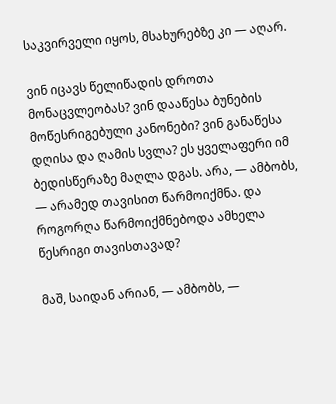საკვირველი იყოს, მსახურებზე კი — აღარ.

ვინ იცავს წელიწადის დროთა მონაცვლეობას? ვინ დააწესა ბუნების მოწესრიგებული კანონები? ვინ განაწესა დღისა და ღამის სვლა? ეს ყველაფერი იმ ბედისწერაზე მაღლა დგას. არა, — ამბობს, — არამედ თავისით წარმოიქმნა. და როგორღა წარმოიქმნებოდა ამხელა წესრიგი თავისთავად?

მაშ, საიდან არიან, — ამბობს, —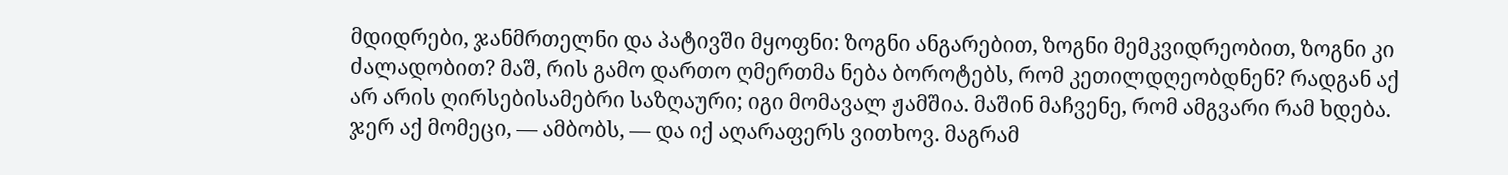მდიდრები, ჯანმრთელნი და პატივში მყოფნი: ზოგნი ანგარებით, ზოგნი მემკვიდრეობით, ზოგნი კი ძალადობით? მაშ, რის გამო დართო ღმერთმა ნება ბოროტებს, რომ კეთილდღეობდნენ? რადგან აქ არ არის ღირსებისამებრი საზღაური; იგი მომავალ ჟამშია. მაშინ მაჩვენე, რომ ამგვარი რამ ხდება. ჯერ აქ მომეცი, — ამბობს, — და იქ აღარაფერს ვითხოვ. მაგრამ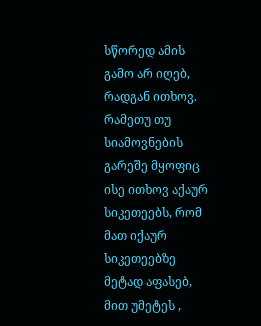სწორედ ამის გამო არ იღებ, რადგან ითხოვ. რამეთუ თუ სიამოვნების გარეშე მყოფიც ისე ითხოვ აქაურ სიკეთეებს, რომ მათ იქაურ სიკეთეებზე მეტად აფასებ, მით უმეტეს ,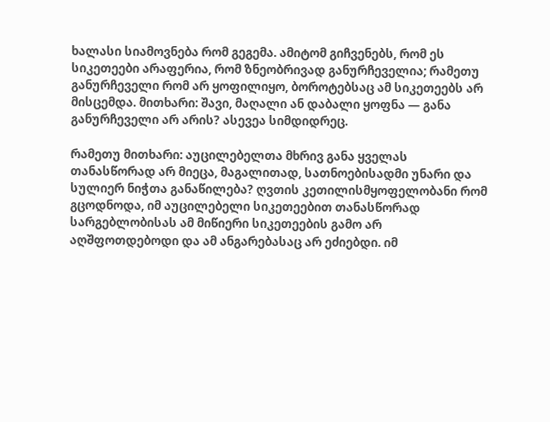ხალასი სიამოვნება რომ გეგემა. ამიტომ გიჩვენებს, რომ ეს სიკეთეები არაფერია, რომ ზნეობრივად განურჩეველია; რამეთუ განურჩეველი რომ არ ყოფილიყო, ბოროტებსაც ამ სიკეთეებს არ მისცემდა. მითხარი: შავი, მაღალი ან დაბალი ყოფნა — განა განურჩეველი არ არის? ასევეა სიმდიდრეც.

რამეთუ მითხარი: აუცილებელთა მხრივ განა ყველას თანასწორად არ მიეცა, მაგალითად, სათნოებისადმი უნარი და სულიერ ნიჭთა განაწილება? ღვთის კეთილისმყოფელობანი რომ გცოდნოდა, იმ აუცილებელი სიკეთეებით თანასწორად სარგებლობისას ამ მიწიერი სიკეთეების გამო არ აღშფოთდებოდი და ამ ანგარებასაც არ ეძიებდი. იმ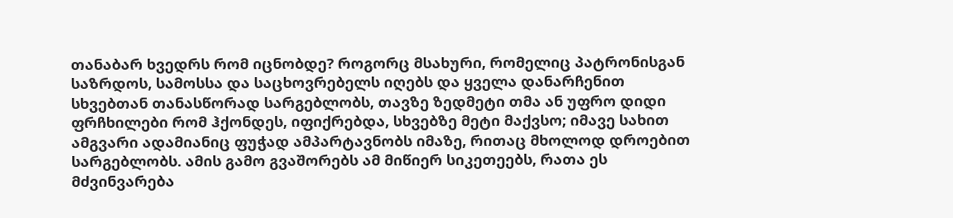თანაბარ ხვედრს რომ იცნობდე? როგორც მსახური, რომელიც პატრონისგან საზრდოს, სამოსსა და საცხოვრებელს იღებს და ყველა დანარჩენით სხვებთან თანასწორად სარგებლობს, თავზე ზედმეტი თმა ან უფრო დიდი ფრჩხილები რომ ჰქონდეს, იფიქრებდა, სხვებზე მეტი მაქვსო; იმავე სახით ამგვარი ადამიანიც ფუჭად ამპარტავნობს იმაზე, რითაც მხოლოდ დროებით სარგებლობს. ამის გამო გვაშორებს ამ მიწიერ სიკეთეებს, რათა ეს მძვინვარება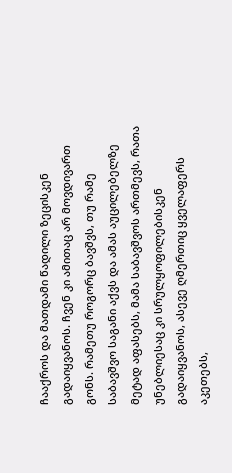ჩააქროს და მათდამი წადილი ზეცისკენ გადაიყვანოს. ჩვენ კი ამითაც არ მოვდივართ გონს. რამეთუ როგორც ბავშვს, თუ რამე საბავშვო საგანი აქვს და ამას აუცილებელზე მეტად აფასებს, მამა საბავშვოს ართმევს, რათა უნებლიესაც კი სრულყოფილებისკენ გადაიყვანოს, ასევე ღმერთიც ყველაფერს აკეთებს,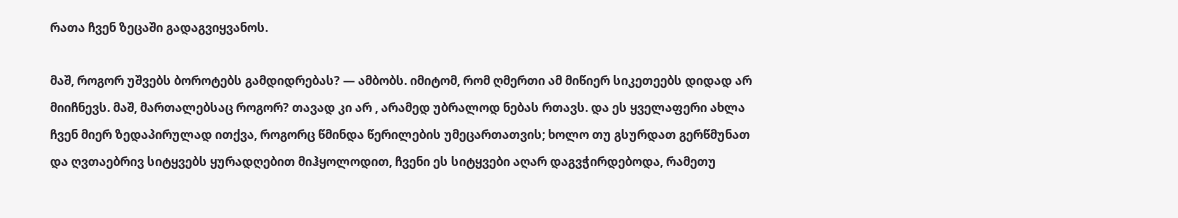რათა ჩვენ ზეცაში გადაგვიყვანოს.

მაშ, როგორ უშვებს ბოროტებს გამდიდრებას? — ამბობს. იმიტომ, რომ ღმერთი ამ მიწიერ სიკეთეებს დიდად არ მიიჩნევს. მაშ, მართალებსაც როგორ? თავად კი არ , არამედ უბრალოდ ნებას რთავს. და ეს ყველაფერი ახლა ჩვენ მიერ ზედაპირულად ითქვა, როგორც წმინდა წერილების უმეცართათვის; ხოლო თუ გსურდათ გერწმუნათ და ღვთაებრივ სიტყვებს ყურადღებით მიჰყოლოდით, ჩვენი ეს სიტყვები აღარ დაგვჭირდებოდა, რამეთუ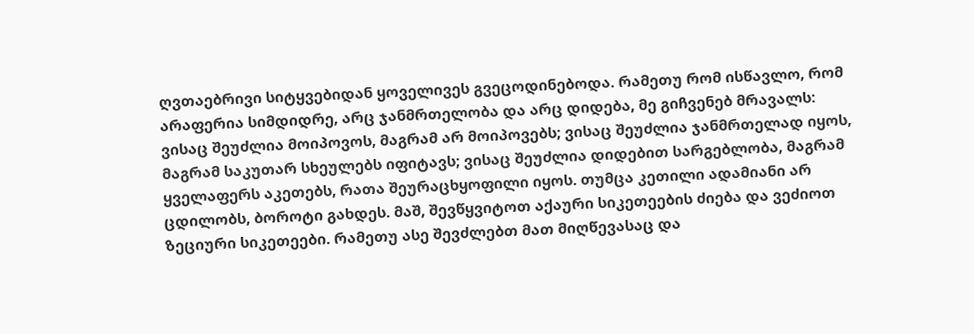ღვთაებრივი სიტყვებიდან ყოველივეს გვეცოდინებოდა. რამეთუ რომ ისწავლო, რომ არაფერია სიმდიდრე, არც ჯანმრთელობა და არც დიდება, მე გიჩვენებ მრავალს: ვისაც შეუძლია მოიპოვოს, მაგრამ არ მოიპოვებს; ვისაც შეუძლია ჯანმრთელად იყოს, მაგრამ საკუთარ სხეულებს იფიტავს; ვისაც შეუძლია დიდებით სარგებლობა, მაგრამ ყველაფერს აკეთებს, რათა შეურაცხყოფილი იყოს. თუმცა კეთილი ადამიანი არ ცდილობს, ბოროტი გახდეს. მაშ, შევწყვიტოთ აქაური სიკეთეების ძიება და ვეძიოთ ზეციური სიკეთეები. რამეთუ ასე შევძლებთ მათ მიღწევასაც და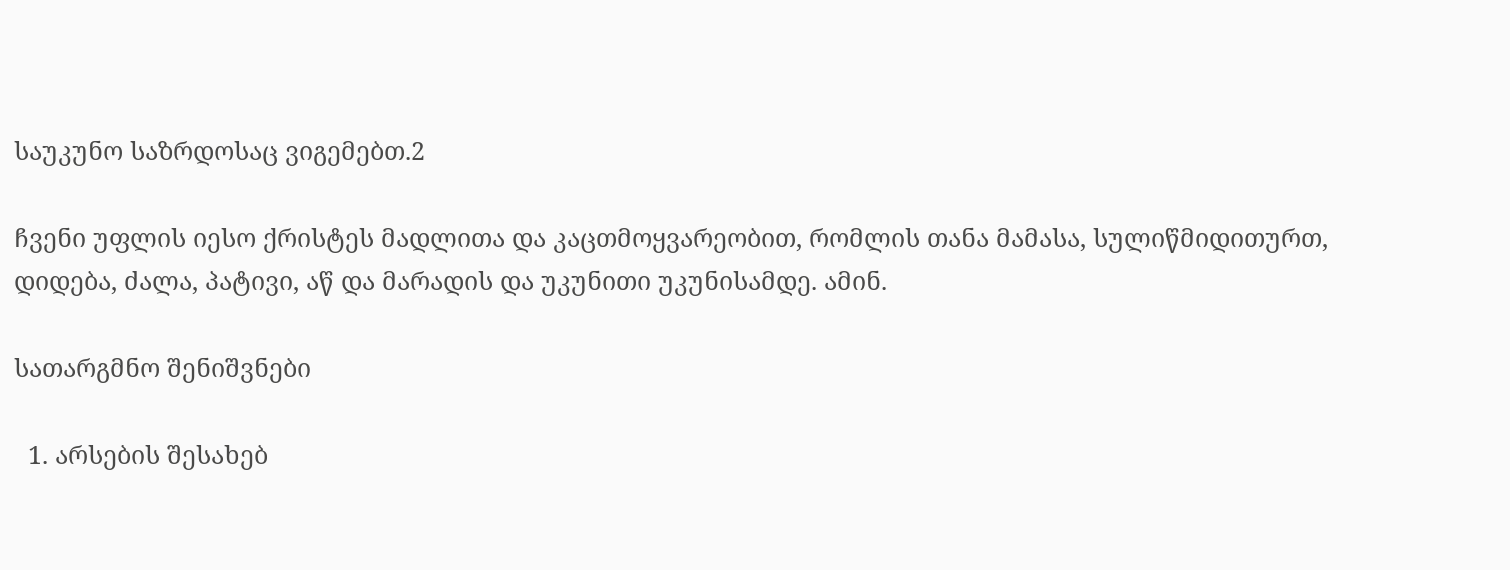საუკუნო საზრდოსაც ვიგემებთ.2

ჩვენი უფლის იესო ქრისტეს მადლითა და კაცთმოყვარეობით, რომლის თანა მამასა, სულიწმიდითურთ, დიდება, ძალა, პატივი, აწ და მარადის და უკუნითი უკუნისამდე. ამინ.

სათარგმნო შენიშვნები

  1. არსების შესახებ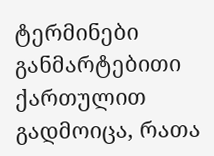ტერმინები განმარტებითი ქართულით გადმოიცა, რათა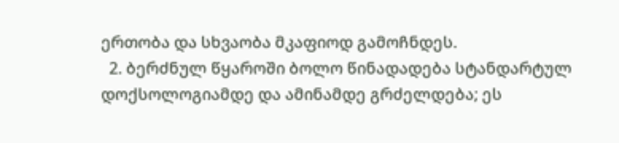ერთობა და სხვაობა მკაფიოდ გამოჩნდეს.
  2. ბერძნულ წყაროში ბოლო წინადადება სტანდარტულ დოქსოლოგიამდე და ამინამდე გრძელდება; ეს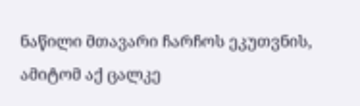ნაწილი მთავარი ჩარჩოს ეკუთვნის, ამიტომ აქ ცალკე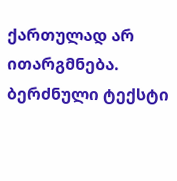ქართულად არ ითარგმნება. ბერძნული ტექსტი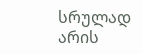სრულად არის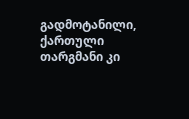გადმოტანილი, ქართული თარგმანი კი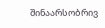შინაარსობრივ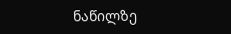ნაწილზე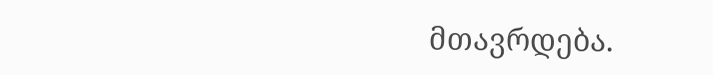მთავრდება.